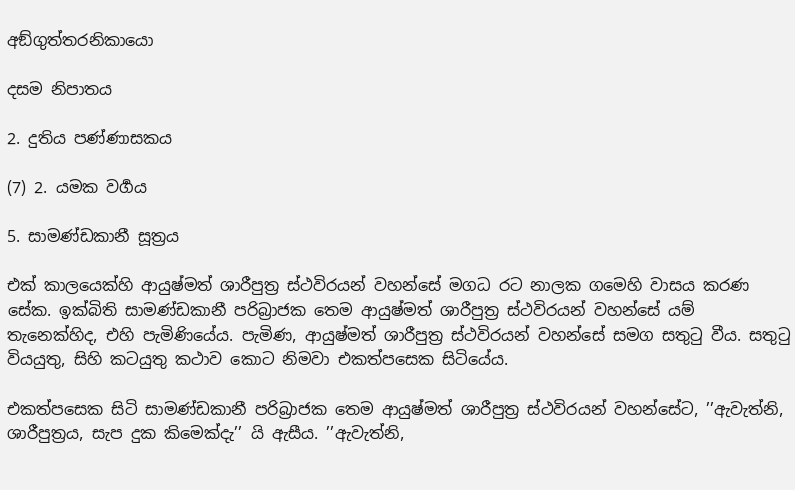අඞ්ගුත්තරනිකායො

දසම නිපාතය

2. දුතිය පණ්ණාසකය

(7) 2. යමක වර්‍ගය

5. සාමණ්ඩකානී සූත්‍රය

එක් කාලයෙක්හි ආයුෂ්මත් ශාරීපුත්‍ර ස්ථවිරයන් වහන්සේ මගධ රට නාලක ගමෙහි වාසය කරණ සේක. ඉක්බිති සාමණ්ඩකානී පරිබ්‍රාජක තෙම ආයුෂ්මත් ශාරීපුත්‍ර ස්ථවිරයන් වහන්සේ යම් තැනෙක්හිද, එහි පැමිණියේය. පැමිණ, ආයුෂ්මත් ශාරීපුත්‍ර ස්ථවිරයන් වහන්සේ සමග සතුටු වීය. සතුටු වියයුතු, සිහි කටයුතු කථාව කොට නිමවා එකත්පසෙක සිටියේය.

එකත්පසෙක සිටි සාමණ්ඩකානී පරිබ්‍රාජක තෙම ආයුෂ්මත් ශාරීපුත්‍ර ස්ථවිරයන් වහන්සේට, ’’ඇවැත්නි, ශාරීපුත්‍රය, සැප දුක කිමෙක්දැ’’ යි ඇසීය. ’’ඇවැත්නි,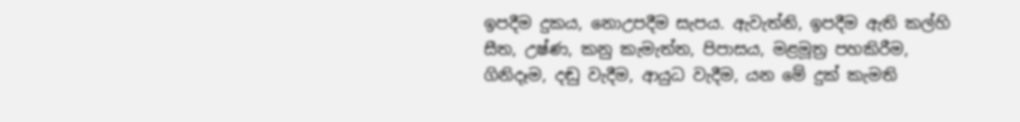ඉපදීම දුකය, නොඋපදීම සැපය. ඇවැත්නි, ඉපදීම ඇති කල්හි සීත, උෂ්ණ, කනු කැමැත්ත, පිපාසය, මළමූත්‍ර පහකිරීම, ගිනිදෑම, දඬු වැදීම, ආයුධ වැදීම, යන මේ දුක් කැමති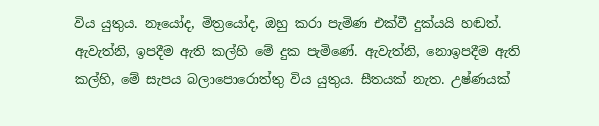විය යුතුය. නෑයෝද, මිත්‍රයෝද, ඔහු කරා පැමිණ එක්වී දුක්යයි හඬත්. ඇවැත්නි, ඉපදීම ඇති කල්හි මේ දුක පැමිණේ. ඇවැත්නි, නොඉපදීම ඇති කල්හි, මේ සැපය බලාපොරොත්තු විය යුතුය. සීතයක් නැත. උෂ්ණයක්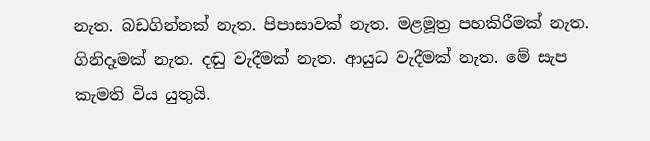නැත. බඩගින්නක් නැත. පිපාසාවක් නැත. මළමූත්‍ර පහකිරීමක් නැත. ගිනිදෑමක් නැත. දඬු වැදීමක් නැත. ආයුධ වැදීමක් නැත. මේ සැප කැමති විය යුතුයි.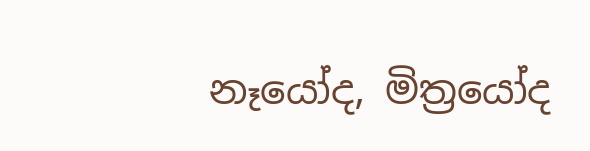නෑයෝද, මිත්‍රයෝද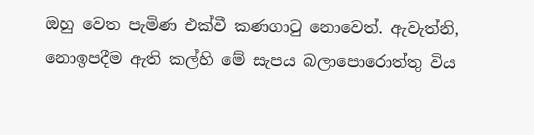ඔහු වෙත පැමිණ එක්වී කණගාටු නොවෙත්. ඇවැත්නි, නොඉපදීම ඇති කල්හි මේ සැපය බලාපොරොත්තු විය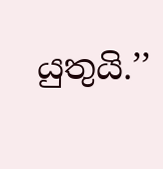යුතුයි.’’